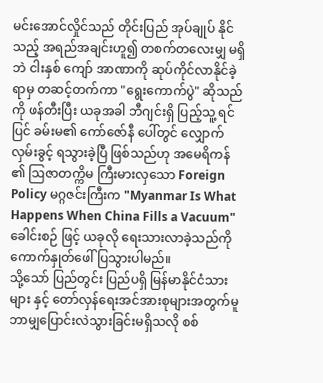မင်းအောင်လှိုင်သည် တိုင်းပြည် အုပ်ချုပ် နိုင်သည့် အရည်အချင်းဟူ၍ တစက်တလေးမျှ မရှိဘဲ ငါးနှစ် ကျော် အာဏာကို ဆုပ်ကိုင်လာနိုင်ခဲ့ရာမှ တဆင့်တက်ကာ "ရွေးကောက်ပွဲ" ဆိုသည်ကို ဖန်တီးပြီး ယခုအခါ ဘီဂျင်းရှိ ပြည့်သူ့ ရင်ပြင် ခမ်းမ၏ ကော်ဇော်နီ ပေါ်တွင် လျှောက်လှမ်းခွင့် ရသွားခဲ့ပြီ ဖြစ်သည်ဟု အမေရိကန် ၏ ဩဇာတက္ကိမ ကြီးမားလှသော Foreign Policy မဂ္ဂဇင်းကြီးက "Myanmar Is What Happens When China Fills a Vacuum" ခေါင်းစဉ် ဖြင့် ယခုလို ရေးသားလာခဲ့သည်ကို ကောက်နှုတ်ဖေါ်ပြသွားပါမည်။
သို့သော် ပြည်တွင်း ပြည်ပရှိ မြန်မာနိုင်ငံသားများ နှင့် တော်လှန်ရေးအင်အားစုများအတွက်မူ ဘာမျှပြောင်းလဲသွားခြင်းမရှိသလို စစ်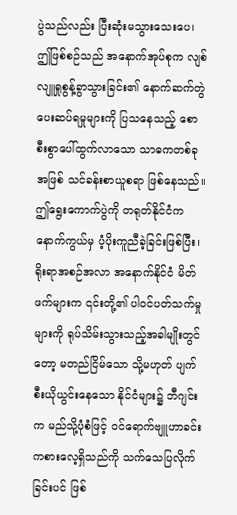ပွဲသည်လည်း ပြီးဆုံးမသွားသေးပေ၊ ဤဖြစ်စဉ်သည် အနောက်အုပ်စုက လျစ်လျူရှုစွန့်ခွာသွားခြင်း၏ နောက်ဆက်တွဲ ပေးဆပ်ရမှုများကို ပြသနေသည့် စောစီးစွာပေါ်ထွက်လာသော သာဓကတစ်ခုအဖြစ် သင်ခန်းစာယူစရာ ဖြစ်နေသည်။ ဤရွေးကောက်ပွဲကို တရုတ်နိုင်ငံက နောက်ကွယ်မှ ပံ့ပိုးကူညီခဲ့ခြင်းဖြစ်ပြီး၊ ရိုးရာအစဉ်အလာ အနောက်နိုင်ငံ မိတ်ဖက်များက ၎င်းတို့၏ ပါဝင်ပတ်သက်မှုများကို ရုပ်သိမ်းသွားသည့်အခါမျိုးတွင် တော့ မတည်ငြိမ်သော သို့မဟုတ် ပျက်စီးယိုယွင်းနေသော နိုင်ငံများ၌ ဘီဂျင်းက မည်သို့ပုံစံဖြင့် ဝင်ရောက်ဗျူဟာခင်း ကစားလေ့ရှိသည်ကို သက်သေပြလိုက်ခြင်းပင် ဖြစ်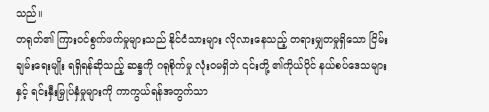သည်။
တရုတ်၏ ကြားဝင်စွက်ဖက်မှုများသည် နိုင်ငံသားများ လိုလားနေသည့် တရားမျှတမှုရှိသော ငြိမ်းချမ်းရေးမျိုး ရရှိရန်ဆိုသည့် ဆန္ဒကို ဂရုစိုက်မှု လုံးဝမရှိဘဲ ၎င်းတို့ ၏ကိုယ်ပိုင် နယ်စပ်ဒေသများနှင့် ရင်းနှီးမြှုပ်နှံမှုများကို ကာကွယ်ရန်အတွက်သာ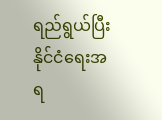ရည်ရွယ်ပြီး နိုင်ငံရေးအရ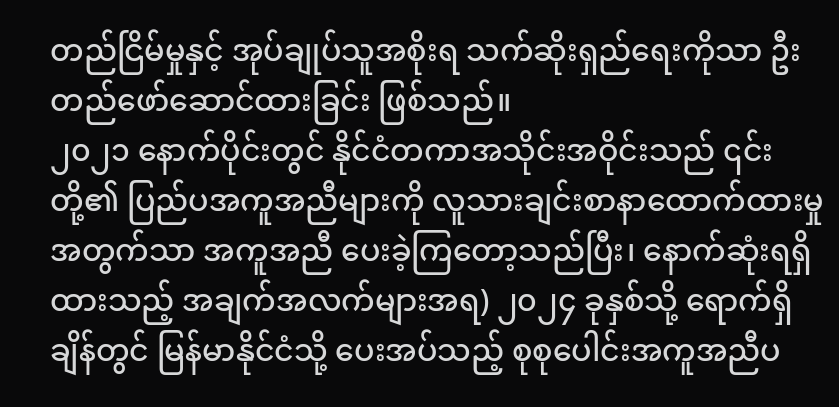တည်ငြိမ်မှုနှင့် အုပ်ချုပ်သူအစိုးရ သက်ဆိုးရှည်ရေးကိုသာ ဦးတည်ဖော်ဆောင်ထားခြင်း ဖြစ်သည်။
၂၀၂၁ နောက်ပိုင်းတွင် နိုင်ငံတကာအသိုင်းအဝိုင်းသည် ၎င်းတို့၏ ပြည်ပအကူအညီများကို လူသားချင်းစာနာထောက်ထားမှု အတွက်သာ အကူအညီ ပေးခဲ့ကြတော့သည်ပြီး၊ နောက်ဆုံးရရှိထားသည့် အချက်အလက်များအရ) ၂၀၂၄ ခုနှစ်သို့ ရောက်ရှိချိန်တွင် မြန်မာနိုင်ငံသို့ ပေးအပ်သည့် စုစုပေါင်းအကူအညီပ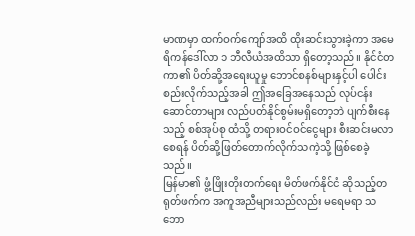မာဏမှာ ထက်ဝက်ကျော်အထိ ထိုးဆင်းသွားခဲ့ကာ အမေရိကန်ဒေါ်လာ ၁ ဘီလီယံအထိသာ ရှိတော့သည်။ နိုင်ငံတကာ၏ ပိတ်ဆို့အရေးယူမှု ဘောင်စနစ်များနှင့်ပါ ပေါင်းစည်းလိုက်သည့်အခါ ဤအခြေအနေသည် လုပ်ငန်းဆောင်တာများ လည်ပတ်နိုင်စွမ်းမရှိတော့ဘဲ ပျက်စီးနေသည့် စစ်အုပ်စု ထံသို့ တရားဝင်ဝင်ငွေများ စီးဆင်းမလာစေရန် ပိတ်ဆို့ဖြတ်တောက်လိုက်သကဲ့သို့ ဖြစ်စေခဲ့သည်။
မြန်မာ၏ ဖွံ့ဖြိုးတိုးတက်ရေး မိတ်ဖက်နိုင်ငံ ဆိုသည့်တရုတ်ဖက်က အကူအညီများသည်လည်း မရေမရာ သဘော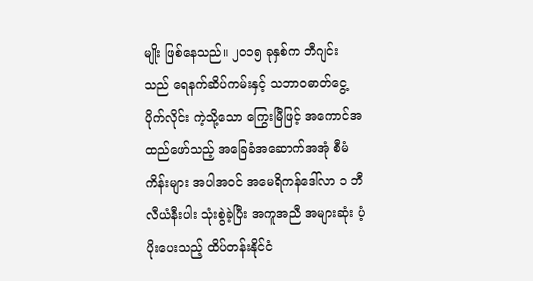မျိုး ဖြစ်နေသည်။ ၂၀၁၅ ခုနှစ်က ဘီဂျင်း သည် ရေနက်ဆိပ်ကမ်းနှင့် သဘာဝဓာတ်ငွေ့ပိုက်လိုင်း ကဲ့သို့သော ကြွေးမြီဖြင့် အကောင်အထည်ဖော်သည့် အခြေခံအဆောက်အအုံ စီမံကိန်းများ အပါအဝင် အမေရိကန်ဒေါ်လာ ၁ ဘီလီယံနီးပါး သုံးစွဲခဲ့ပြီး အကူအညီ အများဆုံး ပံ့ပိုးပေးသည့် ထိပ်တန်းနိုင်ငံ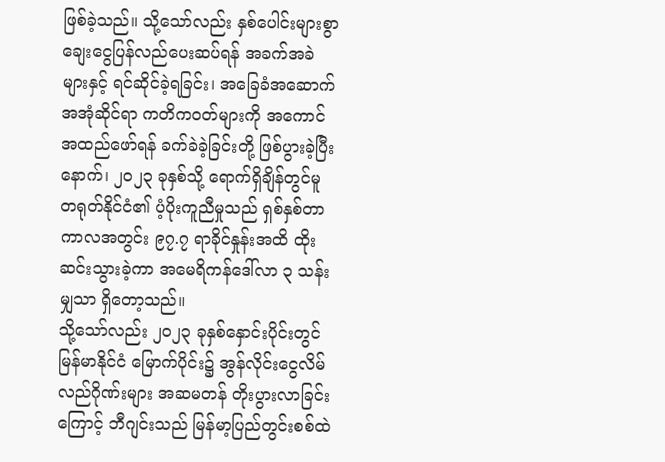ဖြစ်ခဲ့သည်။ သို့သော်လည်း နှစ်ပေါင်းများစွာ ချေးငွေပြန်လည်ပေးဆပ်ရန် အခက်အခဲများနှင့် ရင်ဆိုင်ခဲ့ရခြင်း၊ အခြေခံအဆောက်အအုံဆိုင်ရာ ကတိကဝတ်များကို အကောင်အထည်ဖော်ရန် ခက်ခဲခဲ့ခြင်းတို့ ဖြစ်ပွားခဲ့ပြီးနောက်၊ ၂၀၂၃ ခုနှစ်သို့ ရောက်ရှိချိန်တွင်မူ တရုတ်နိုင်ငံ၏ ပံ့ပိုးကူညီမှုသည် ရှစ်နှစ်တာကာလအတွင်း ၉၇.၇ ရာခိုင်နှုန်းအထိ ထိုးဆင်းသွားခဲ့ကာ အမေရိကန်ဒေါ်လာ ၃ သန်းမျှသာ ရှိတော့သည်။
သို့သော်လည်း ၂၀၂၃ ခုနှစ်နှောင်းပိုင်းတွင် မြန်မာနိုင်ငံ မြောက်ပိုင်း၌ အွန်လိုင်းငွေလိမ်လည်ဂိုဏ်းများ အဆမတန် တိုးပွားလာခြင်းကြောင့် ဘီဂျင်းသည် မြန်မာ့ပြည်တွင်းစစ်ထဲ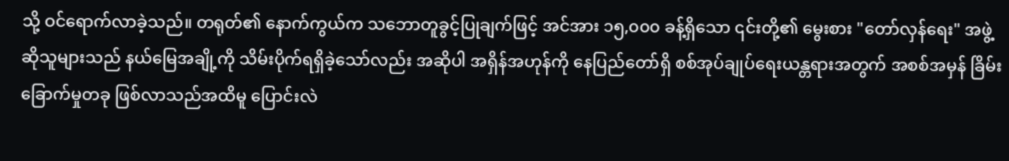သို့ ဝင်ရောက်လာခဲ့သည်။ တရုတ်၏ နောက်ကွယ်က သဘောတူခွင့်ပြုချက်ဖြင့် အင်အား ၁၅,၀၀၀ ခန့်ရှိသော ၎င်းတို့၏ မွေးစား "တော်လှန်ရေး" အဖွဲ့ ဆိုသူများသည် နယ်မြေအချို့ကို သိမ်းပိုက်ရရှိခဲ့သော်လည်း အဆိုပါ အရှိန်အဟုန်ကို နေပြည်တော်ရှိ စစ်အုပ်ချုပ်ရေးယန္တရားအတွက် အစစ်အမှန် ခြိမ်းခြောက်မှုတခု ဖြစ်လာသည်အထိမူ ပြောင်းလဲ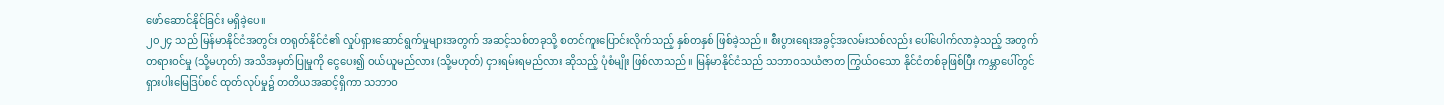ဖော်ဆောင်နိုင်ခြင်း မရှိခဲ့ပေ။
၂၀၂၄ သည် မြန်မာနိုင်ငံအတွင်း တရုတ်နိုင်ငံ၏ လှုပ်ရှားဆောင်ရွက်မှုများအတွက် အဆင့်သစ်တခုသို့ စတင်ကူးပြောင်းလိုက်သည့် နှစ်တနှစ် ဖြစ်ခဲ့သည်။ စီးပွားရေးအခွင့်အလမ်းသစ်လည်း ပေါ်ပေါက်လာခဲ့သည့် အတွက် တရားဝင်မှု (သို့မဟုတ်) အသိအမှတ်ပြုမှုကို ငွေပေး၍ ဝယ်ယူမည်လား (သို့မဟုတ်) ငှားရမ်းရမည်လား ဆိုသည့် ပုံစံမျိုး ဖြစ်လာသည်။ မြန်မာနိုင်ငံသည် သဘာဝသယံဇာတ ကြွယ်ဝသော နိုင်ငံတစ်ခုဖြစ်ပြီး ကမ္ဘာပေါ်တွင် ရှားပါးမြေဒြပ်စင် ထုတ်လုပ်မှု၌ တတိယအဆင့်ရှိကာ သဘာဝ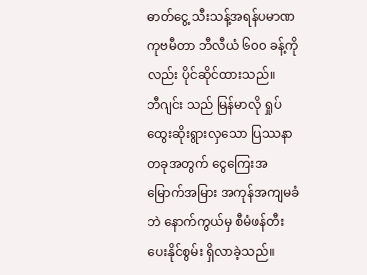ဓာတ်ငွေ့ သီးသန့်အရန်ပမာဏ ကုဗမီတာ ဘီလီယံ ၆၀၀ ခန့်ကိုလည်း ပိုင်ဆိုင်ထားသည်။
ဘီဂျင်း သည် မြန်မာလို ရှုပ်ထွေးဆိုးရွားလှသော ပြဿနာတခုအတွက် ငွေကြေးအမြောက်အမြား အကုန်အကျမခံဘဲ နောက်ကွယ်မှ စီမံဖန်တီးပေးနိုင်စွမ်း ရှိလာခဲ့သည်။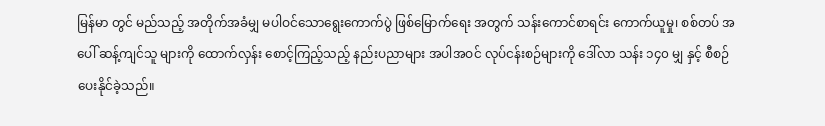မြန်မာ တွင် မည်သည့် အတိုက်အခံမျှ မပါဝင်သောရွေးကောက်ပွဲ ဖြစ်မြောက်ရေး အတွက် သန်းကောင်စာရင်း ကောက်ယူမှု၊ စစ်တပ် အပေါ် ဆန့်ကျင်သူ များကို ထောက်လှန်း စောင့်ကြည့်သည့် နည်းပညာများ အပါအဝင် လုပ်ငန်းစဉ်များကို ဒေါ်လာ သန်း ၁၄၀ မျှ နှင့် စီစဉ် ပေးနိုင်ခဲ့သည်။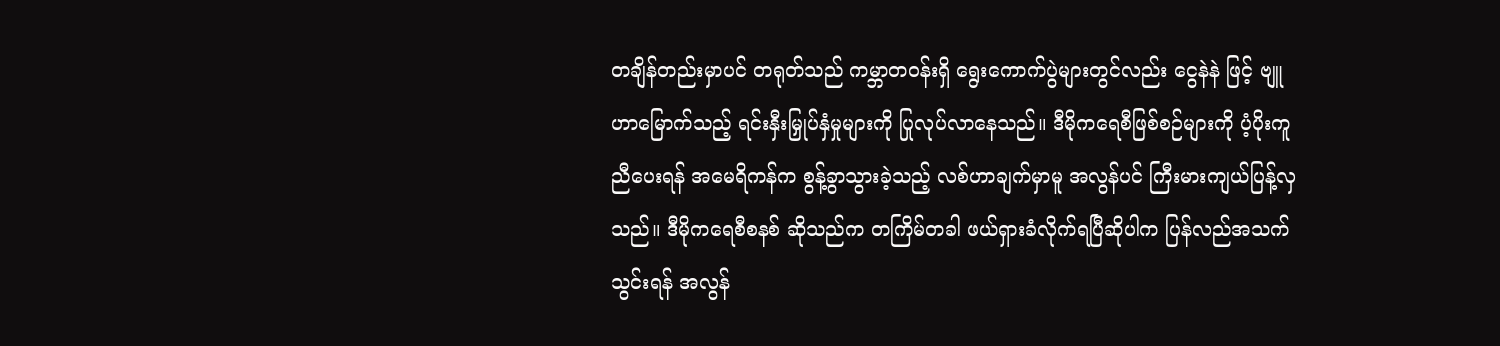တချိန်တည်းမှာပင် တရုတ်သည် ကမ္ဘာတဝန်းရှိ ရွေးကောက်ပွဲများတွင်လည်း ငွေနဲနဲ ဖြင့် ဗျူဟာမြောက်သည့် ရင်းနှီးမြှုပ်နှံမှုများကို ပြုလုပ်လာနေသည်။ ဒီမိုကရေစီဖြစ်စဉ်များကို ပံ့ပိုးကူညီပေးရန် အမေရိကန်က စွန့်ခွာသွားခဲ့သည့် လစ်ဟာချက်မှာမူ အလွန်ပင် ကြီးမားကျယ်ပြန့်လှသည်။ ဒီမိုကရေစီစနစ် ဆိုသည်က တကြိမ်တခါ ဖယ်ရှားခံလိုက်ရပြီဆိုပါက ပြန်လည်အသက်သွင်းရန် အလွန်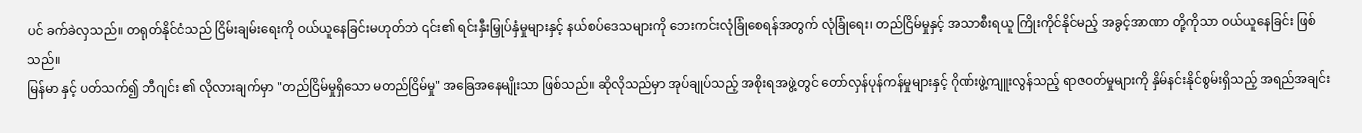ပင် ခက်ခဲလှသည်။ တရုတ်နိုင်ငံသည် ငြိမ်းချမ်းရေးကို ဝယ်ယူနေခြင်းမဟုတ်ဘဲ ၎င်း၏ ရင်းနှီးမြှုပ်နှံမှုများနှင့် နယ်စပ်ဒေသများကို ဘေးကင်းလုံခြုံစေရန်အတွက် လုံခြုံရေး၊ တည်ငြိမ်မှုနှင့် အသာစီးရယူ ကြိုးကိုင်နိုင်မည့် အခွင့်အာဏာ တို့ကိုသာ ဝယ်ယူနေခြင်း ဖြစ်သည်။
မြန်မာ နှင့် ပတ်သက်၍ ဘီဂျင်း ၏ လိုလားချက်မှာ "တည်ငြိမ်မှုရှိသော မတည်ငြိမ်မှု" အခြေအနေမျိုးသာ ဖြစ်သည်။ ဆိုလိုသည်မှာ အုပ်ချုပ်သည့် အစိုးရအဖွဲ့တွင် တော်လှန်ပုန်ကန်မှုများနှင့် ဂိုဏ်းဖွဲ့ကျူးလွန်သည့် ရာဇဝတ်မှုများကို နှိမ်နင်းနိုင်စွမ်းရှိသည့် အရည်အချင်း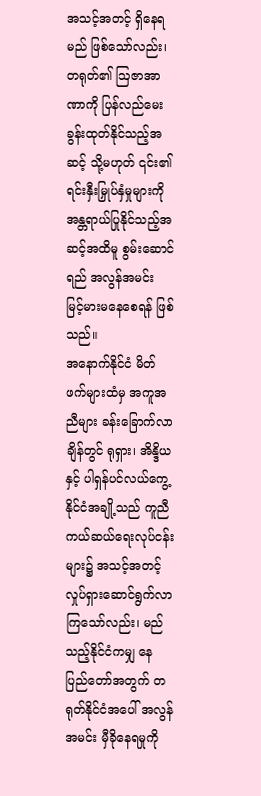အသင့်အတင့် ရှိနေရမည် ဖြစ်သော်လည်း၊ တရုတ်၏ ဩဇာအာဏာကို ပြန်လည်မေးခွန်းထုတ်နိုင်သည့်အဆင့် သို့မဟုတ် ၎င်း၏ ရင်းနှီးမြှုပ်နှံမှုများကို အန္တရာယ်ပြုနိုင်သည့်အဆင့်အထိမူ စွမ်းဆောင်ရည် အလွန်အမင်း မြင့်မားမနေစေရန် ဖြစ်သည်။
အနောက်နိုင်ငံ မိတ်ဖက်များထံမှ အကူအညီများ ခန်းခြောက်လာချိန်တွင် ရုရှား၊ အိန္ဒိယနှင့် ပါရှန်ပင်လယ်ကွေ့နိုင်ငံအချို့သည် ကူညီကယ်ဆယ်ရေးလုပ်ငန်းများ၌ အသင့်အတင့် လှုပ်ရှားဆောင်ရွက်လာကြသော်လည်း၊ မည်သည့်နိုင်ငံကမျှ နေပြည်တော်အတွက် တရုတ်နိုင်ငံအပေါ် အလွန်အမင်း မှီခိုနေရမှုကို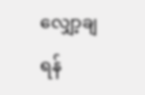လျှော့ချရန်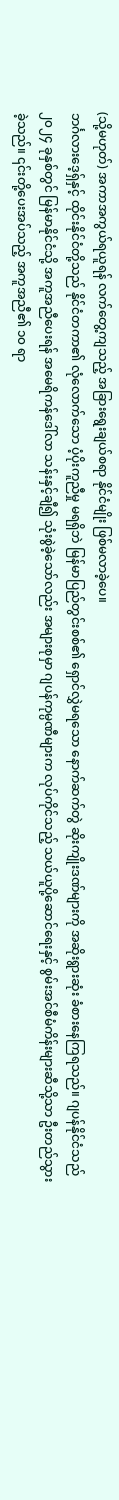(သို့မဟုတ်) အကာအကွယ်ရယူရန် လက်တွေ့ကျသည့် အခြားရွေးချယ်စရာ နိုင်ငံမျိုး ဖြစ်မလာခဲ့ပေ။
ဘင်္ဂလားဒေ့ရှ်နှင့် ထိုင်းနိုင်ငံတို့သည် နိုင်ငံတကာ၏ လုံလောက်သော ပံ့ပိုးကူညီမှု မရရှိဘဲ မြန်မာပြည်တွင်းစစ်၏ ရှောင်လွှဲမရသော နောက်ဆက်တွဲ ဆိုးကျိုးဒဏ်များကို အဆိုးရွားဆုံး ခံစားနေကြရသည်။ ဂျပန်နိုင်ငံသည် ၂၀၂၄ ခုနှစ်တွင် မြန်မာနိုင်ငံသို့ အကူအညီပေးရန် အမေရိကန်ဒေါ်လာ သန်းနှင့်ချီ၍ သုံးစွဲခဲ့သော်လည်း အများစုမှာ ဂျပန်ကုမ္ပဏီများက လုပ်ကိုင်သည့် သယ်ယူပို့ဆောင်ရေးနှင့် စွမ်းအင်စီမံကိန်းများဆီသို့သာ ဦးတည်သွားခဲ့သည်။ ၎င်းတို့ပေးအပ်သည့် အကူအညီ၏ ၁၀ ရာ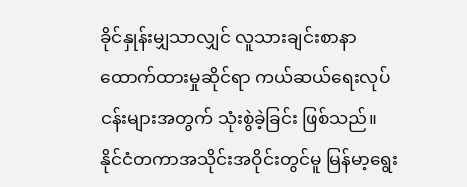ခိုင်နှုန်းမျှသာလျှင် လူသားချင်းစာနာထောက်ထားမှုဆိုင်ရာ ကယ်ဆယ်ရေးလုပ်ငန်းများအတွက် သုံးစွဲခဲ့ခြင်း ဖြစ်သည်။
နိုင်ငံတကာအသိုင်းအဝိုင်းတွင်မူ မြန်မာ့ရွေး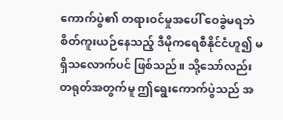ကောက်ပွဲ၏ တရားဝင်မှုအပေါ် ဝေခွဲမရဘဲ စိတ်ကူးယဉ်နေသည့် ဒီမိုကရေစီနိုင်ငံဟူ၍ မရှိသလောက်ပင် ဖြစ်သည်။ သို့သော်လည်း တရုတ်အတွက်မူ ဤရွေးကောက်ပွဲသည် အ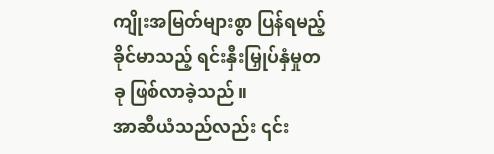ကျိုးအမြတ်များစွာ ပြန်ရမည့် ခိုင်မာသည့် ရင်းနှီးမြှုပ်နှံမှုတခု ဖြစ်လာခဲ့သည်။
အာဆီယံသည်လည်း ၎င်း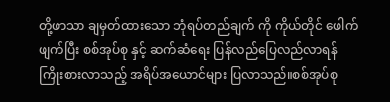တို့ဖာသာ ချမှတ်ထားသော ဘုံရပ်တည်ချက် ကို ကိုယ်တိုင် ဖေါက်ဖျက်ပြီး စစ်အုပ်စု နှင့် ဆက်ဆံရေး ပြန်လည်ပြေလည်လာရန် ကြိုးစားလာသည့် အရိပ်အယောင်များ ပြလာသည်။စစ်အုပ်စု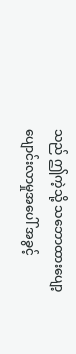သည် ဤကဲ့သို့ သဘောထားပျော့ပျောင်းလာမှုအပေါ် အခွင့်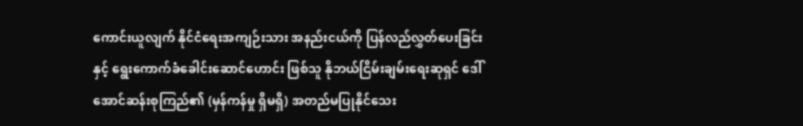ကောင်းယူလျက် နိုင်ငံရေးအကျဉ်းသား အနည်းငယ်ကို ပြန်လည်လွှတ်ပေးခြင်းနှင့် ရွေးကောက်ခံခေါင်းဆောင်ဟောင်း ဖြစ်သူ နိုဘယ်ငြိမ်းချမ်းရေးဆုရှင် ဒေါ်အောင်ဆန်းစုကြည်၏ (မှန်ကန်မှု ရှိမရှိ) အတည်မပြုနိုင်သေး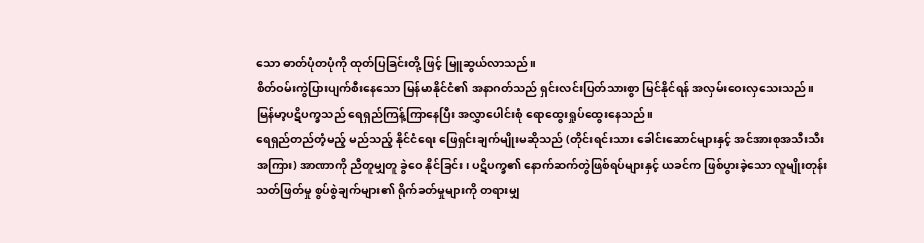သော ဓာတ်ပုံတပုံကို ထုတ်ပြခြင်းတို့ ဖြင့် မြူဆွယ်လာသည်။
စိတ်ဝမ်းကွဲပြားပျက်စီးနေသော မြန်မာနိုင်ငံ၏ အနာဂတ်သည် ရှင်းလင်းပြတ်သားစွာ မြင်နိုင်ရန် အလှမ်းဝေးလှသေးသည်။ မြန်မာ့ပဋိပက္ခသည် ရေရှည်ကြန့်ကြာနေပြီး အလွှာပေါင်းစုံ ရောထွေးရှုပ်ထွေးနေသည်။
ရေရှည်တည်တံ့မည့် မည်သည့် နိုင်ငံရေး ဖြေရှင်းချက်မျိုးမဆိုသည် (တိုင်းရင်းသား ခေါင်းဆောင်များနှင့် အင်အားစုအသီးသီးအကြား) အာဏာကို ညီတူမျှတူ ခွဲဝေ နိုင်ခြင်း၊ ပဋိပက္ခ၏ နောက်ဆက်တွဲဖြစ်ရပ်များနှင့် ယခင်က ဖြစ်ပွားခဲ့သော လူမျိုးတုန်းသတ်ဖြတ်မှု စွပ်စွဲချက်များ၏ ရိုက်ခတ်မှုများကို တရားမျှ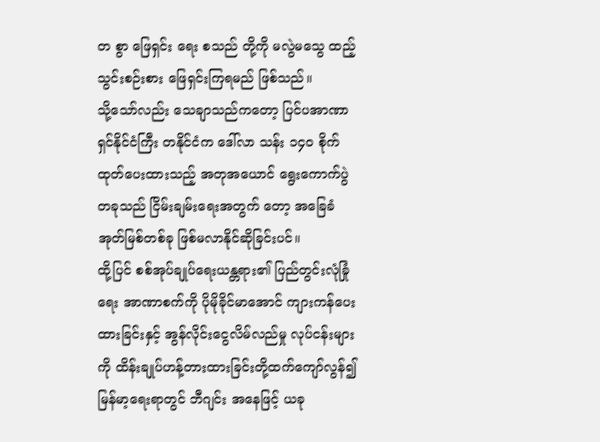တ စွာ ဖြေရှင်း ရေး စသည် တို့ကို မလွဲမသွေ ထည့်သွင်းစဉ်းစား ဖြေရှင်းကြရမည် ဖြစ်သည်။
သို့သော်လည်း သေချာသည်ကတော့ ပြင်ပအာဏာရှင်နိုင်ငံကြီး တနိုင်ငံက ဒေါ်လာ သန်း ၁၄၀ စိုက်ထုတ်ပေးထားသည့် အတုအယောင် ရွေးကောက်ပွဲတခုသည် ငြိမ်းချမ်းရေးအတွက် တော့ အခြေခံအုတ်မြစ်တစ်ခု ဖြစ်မလာနိုင်ဆိုခြင်းပင်။
ထို့ပြင် စစ်အုပ်ချုပ်ရေးယန္တရား၏ ပြည်တွင်းလုံခြုံရေး အာဏာစက်ကို ပိုမိုခိုင်မာအောင် ကျားကန်ပေးထားခြင်းနှင့် အွန်လိုင်းငွေလိမ်လည်မှု လုပ်ငန်းများကို ထိန်းချုပ်ဟန့်တားထားခြင်းတို့ထက်ကျော်လွန်၍ မြန်မာ့ရေးရာတွင် ဘီဂျင်း အနေဖြင့် ယခု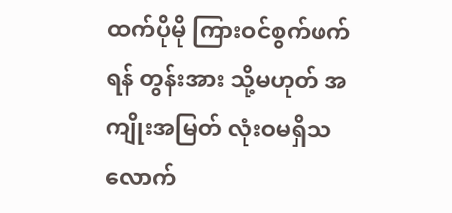ထက်ပိုမို ကြားဝင်စွက်ဖက်ရန် တွန်းအား သို့မဟုတ် အကျိုးအမြတ် လုံးဝမရှိသလောက်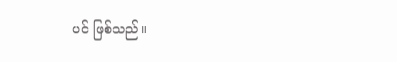ပင် ဖြစ်သည်။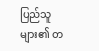ပြည်သူများ၏ တ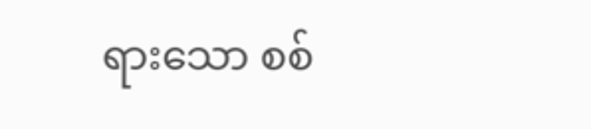ရားသော စစ်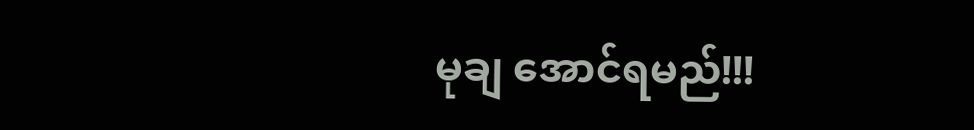မုချ အောင်ရမည်!!!